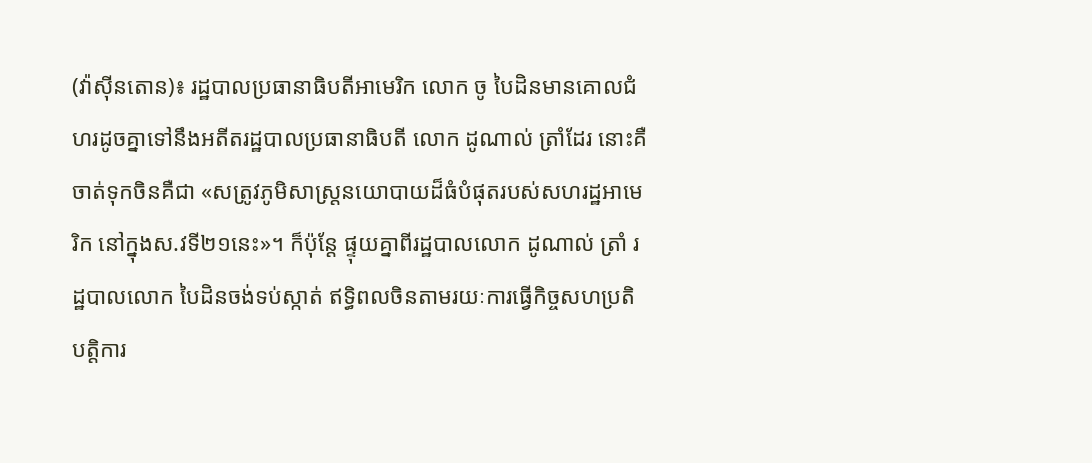(វ៉ាស៊ីនតោន)៖ រដ្ឋបាលប្រធានាធិបតីអាមេរិក លោក ចូ បៃដិនមានគោលជំហរដូចគ្នាទៅនឹងអតីតរដ្ឋបាលប្រធានាធិបតី លោក ដូណាល់ ត្រាំដែរ នោះគឺចាត់ទុកចិនគឺជា «សត្រូវភូមិសាស្ត្រនយោបាយដ៏ធំបំផុតរបស់សហរដ្ឋអាមេរិក នៅក្នុងស.វទី២១នេះ»។ ក៏ប៉ុន្តែ ផ្ទុយគ្នាពីរដ្ឋបាលលោក ដូណាល់ ត្រាំ រដ្ឋបាលលោក បៃដិនចង់ទប់ស្កាត់ ឥទ្ធិពលចិនតាមរយៈការធ្វើកិច្ចសហប្រតិបត្តិការ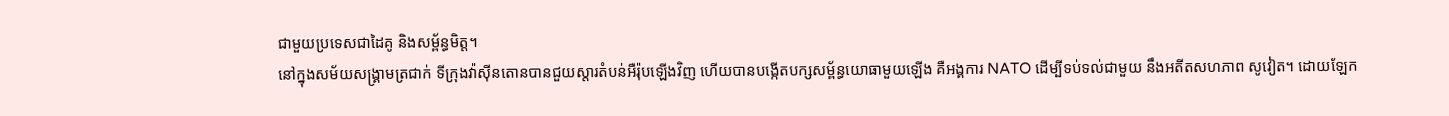ជាមួយប្រទេសជាដៃគូ និងសម្ព័ន្ធមិត្ត។
នៅក្នុងសម័យសង្រ្គាមត្រជាក់ ទីក្រុងវ៉ាស៊ីនតោនបានជួយស្ដារតំបន់អឺរ៉ុបឡើងវិញ ហើយបានបង្កើតបក្សសម្ព័ន្ធយោធាមួយឡើង គឺអង្គការ NATO ដើម្បីទប់ទល់ជាមួយ នឹងអតីតសហភាព សូវៀត។ ដោយឡែក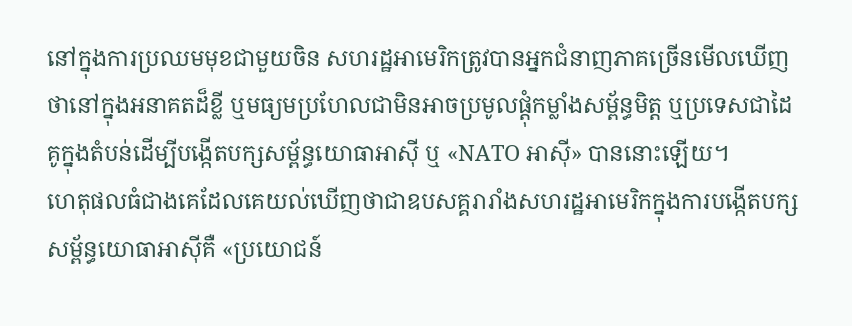នៅក្នុងការប្រឈមមុខជាមួយចិន សហរដ្ឋអាមេរិកត្រូវបានអ្នកជំនាញភាគច្រើនមើលឃើញថានៅក្នុងអនាគតដ៏ខ្លី ឬមធ្យមប្រហែលជាមិនអាចប្រមូលផ្ដុំកម្លាំងសម្ព័ន្ធមិត្ត ឬប្រទេសជាដៃគូក្នុងតំបន់ដើម្បីបង្កើតបក្សសម្ព័ន្ធយោធាអាស៊ី ឬ «NATO អាស៊ី» បាននោះឡើយ។
ហេតុផលធំជាងគេដែលគេយល់ឃើញថាជាឧបសគ្គរារាំងសហរដ្ឋអាមេរិកក្នុងការបង្កើតបក្សសម្ព័ន្ធយោធាអាស៊ីគឺ «ប្រយោជន៍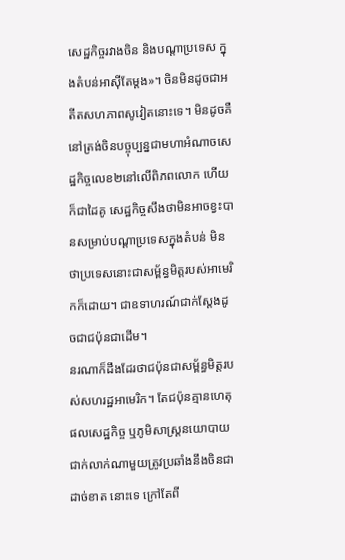សេដ្ឋកិច្ចរវាងចិន និងបណ្ដាប្រទេស ក្នុងតំបន់អាស៊ីតែម្ដង»។ ចិនមិនដូចជាអតីតសហភាពសូវៀតនោះទេ។ មិនដូចគឺនៅត្រង់ចិនបច្ចុប្បន្នជាមហាអំណាចសេដ្ឋកិច្ចលេខ២នៅលើពិភពលោក ហើយក៏ជាដៃគូ សេដ្ឋកិច្ចសឹងថាមិនអាចខ្វះបានសម្រាប់បណ្ដាប្រទេសក្នុងតំបន់ មិនថាប្រទេសនោះជាសម្ព័ន្ធមិត្តរបស់អាមេរិកក៏ដោយ។ ជាឧទាហរណ៍ជាក់ស្ដែងដូចជាជប៉ុនជាដើម។
នរណាក៏ដឹងដែរថាជប៉ុនជាសម្ព័ន្ធមិត្តរបស់សហរដ្ឋអាមេរិក។ តែជប៉ុនគ្មានហេតុផលសេដ្ឋកិច្ច ឬភូមិសាស្ត្រនយោបាយជាក់លាក់ណាមួយត្រូវប្រឆាំងនឹងចិនជាដាច់ខាត នោះទេ ក្រៅតែពី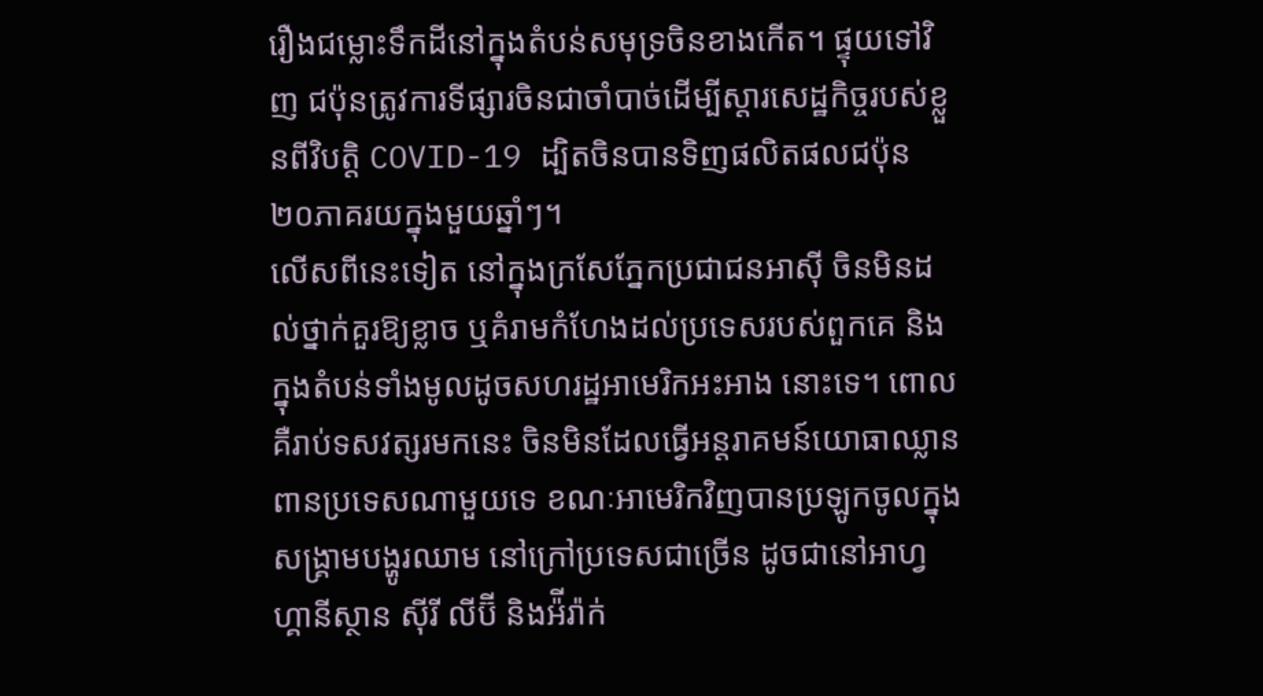រឿងជម្លោះទឹកដីនៅក្នុងតំបន់សមុទ្រចិនខាងកើត។ ផ្ទុយទៅវិញ ជប៉ុនត្រូវការទីផ្សារចិនជាចាំបាច់ដើម្បីស្ដារសេដ្ឋកិច្ចរបស់ខ្លួនពីវិបត្តិ COVID-19 ដ្បិតចិនបានទិញផលិតផលជប៉ុន ២០ភាគរយក្នុងមួយឆ្នាំៗ។
លើសពីនេះទៀត នៅក្នុងក្រសែភ្នែកប្រជាជនអាស៊ី ចិនមិនដល់ថ្នាក់គួរឱ្យខ្លាច ឬគំរាមកំហែងដល់ប្រទេសរបស់ពួកគេ និងក្នុងតំបន់ទាំងមូលដូចសហរដ្ឋអាមេរិកអះអាង នោះទេ។ ពោលគឺរាប់ទសវត្សរមកនេះ ចិនមិនដែលធ្វើអន្តរាគមន៍យោធាឈ្លានពានប្រទេសណាមួយទេ ខណៈអាមេរិកវិញបានប្រឡូកចូលក្នុងសង្រ្គាមបង្ហូរឈាម នៅក្រៅប្រទេសជាច្រើន ដូចជានៅអាហ្វហ្គានីស្ថាន ស៊ីរី លីប៊ី និងអ៉ីរ៉ាក់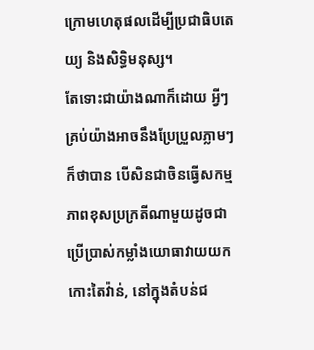ក្រោមហេតុផលដើម្បីប្រជាធិបតេយ្យ និងសិទ្ធិមនុស្ស។
តែទោះជាយ៉ាងណាក៏ដោយ អ្វីៗគ្រប់យ៉ាងអាចនឹងប្រែប្រួលភ្លាមៗក៏ថាបាន បើសិនជាចិនធ្វើសកម្មភាពខុសប្រក្រតីណាមួយដូចជាប្រើប្រាស់កម្លាំងយោធាវាយយកកោះតៃវ៉ាន់, នៅក្នុងតំបន់ជ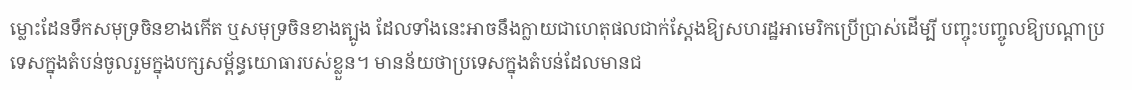ម្លោះដែនទឹកសមុទ្រចិនខាងកើត ឬសមុទ្រចិនខាងត្បូង ដែលទាំងនេះអាចនឹងក្លាយជាហេតុផលជាក់ស្ដែងឱ្យសហរដ្ឋអាមេរិកប្រើប្រាស់ដើម្បី បញ្ចុះបញ្ចូលឱ្យបណ្ដាប្រទេសក្នុងតំបន់ចូលរួមក្នុងបក្សសម្ព័ន្ធយោធារបស់ខ្លួន។ មានន័យថាប្រទេសក្នុងតំបន់ដែលមានជ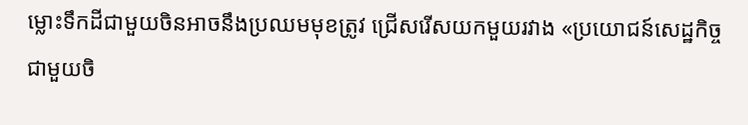ម្លោះទឹកដីជាមួយចិនអាចនឹងប្រឈមមុខត្រូវ ជ្រើសរើសយកមួយរវាង «ប្រយោជន៍សេដ្ឋកិច្ចជាមួយចិ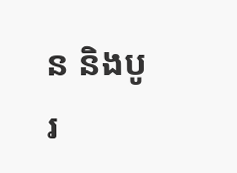ន និងបូរ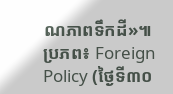ណភាពទឹកដី»៕
ប្រភព៖ Foreign Policy (ថ្ងៃទី៣០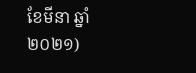ខែមីនា ឆ្នាំ២០២១)